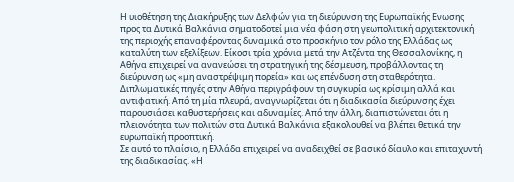Η υιοθέτηση της Διακήρυξης των Δελφών για τη διεύρυνση της Ευρωπαϊκής Ενωσης προς τα Δυτικά Βαλκάνια σηματοδοτεί μια νέα φάση στη γεωπολιτική αρχιτεκτονική της περιοχής επαναφέροντας δυναμικά στο προσκήνιο τον ρόλο της Ελλάδας ως καταλύτη των εξελίξεων. Είκοσι τρία χρόνια μετά την Ατζέντα της Θεσσαλονίκης, η Αθήνα επιχειρεί να ανανεώσει τη στρατηγική της δέσμευση, προβάλλοντας τη διεύρυνση ως «μη αναστρέψιμη πορεία» και ως επένδυση στη σταθερότητα.
Διπλωματικές πηγές στην Αθήνα περιγράφουν τη συγκυρία ως κρίσιμη αλλά και αντιφατική. Από τη μία πλευρά, αναγνωρίζεται ότι η διαδικασία διεύρυνσης έχει παρουσιάσει καθυστερήσεις και αδυναμίες. Από την άλλη, διαπιστώνεται ότι η πλειονότητα των πολιτών στα Δυτικά Βαλκάνια εξακολουθεί να βλέπει θετικά την ευρωπαϊκή προοπτική.
Σε αυτό το πλαίσιο, η Ελλάδα επιχειρεί να αναδειχθεί σε βασικό δίαυλο και επιταχυντή της διαδικασίας. «Η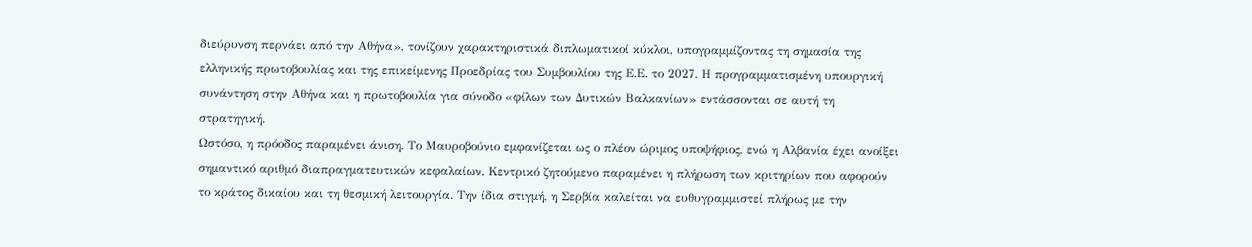διεύρυνση περνάει από την Αθήνα», τονίζουν χαρακτηριστικά διπλωματικοί κύκλοι, υπογραμμίζοντας τη σημασία της ελληνικής πρωτοβουλίας και της επικείμενης Προεδρίας του Συμβουλίου της Ε.Ε. το 2027. Η προγραμματισμένη υπουργική συνάντηση στην Αθήνα και η πρωτοβουλία για σύνοδο «φίλων των Δυτικών Βαλκανίων» εντάσσονται σε αυτή τη στρατηγική.
Ωστόσο, η πρόοδος παραμένει άνιση. Το Μαυροβούνιο εμφανίζεται ως ο πλέον ώριμος υποψήφιος, ενώ η Αλβανία έχει ανοίξει σημαντικό αριθμό διαπραγματευτικών κεφαλαίων. Κεντρικό ζητούμενο παραμένει η πλήρωση των κριτηρίων που αφορούν το κράτος δικαίου και τη θεσμική λειτουργία. Την ίδια στιγμή, η Σερβία καλείται να ευθυγραμμιστεί πλήρως με την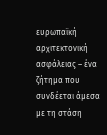ευρωπαϊκή αρχιτεκτονική ασφάλειας – ένα ζήτημα που συνδέεται άμεσα με τη στάση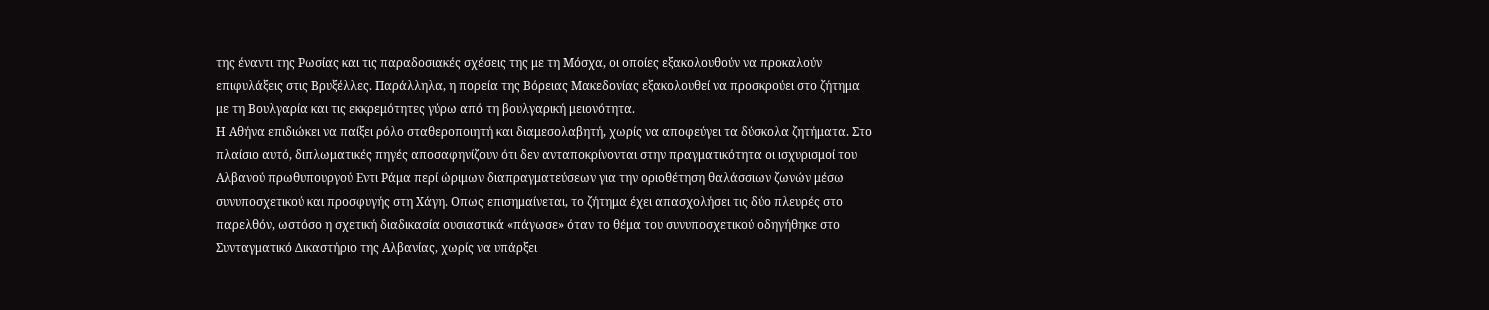της έναντι της Ρωσίας και τις παραδοσιακές σχέσεις της με τη Μόσχα, οι οποίες εξακολουθούν να προκαλούν επιφυλάξεις στις Βρυξέλλες. Παράλληλα, η πορεία της Βόρειας Μακεδονίας εξακολουθεί να προσκρούει στο ζήτημα με τη Βουλγαρία και τις εκκρεμότητες γύρω από τη βουλγαρική μειονότητα.
Η Αθήνα επιδιώκει να παίξει ρόλο σταθεροποιητή και διαμεσολαβητή, χωρίς να αποφεύγει τα δύσκολα ζητήματα. Στο πλαίσιο αυτό, διπλωματικές πηγές αποσαφηνίζουν ότι δεν ανταποκρίνονται στην πραγματικότητα οι ισχυρισμοί του Αλβανού πρωθυπουργού Εντι Ράμα περί ώριμων διαπραγματεύσεων για την οριοθέτηση θαλάσσιων ζωνών μέσω συνυποσχετικού και προσφυγής στη Χάγη. Οπως επισημαίνεται, το ζήτημα έχει απασχολήσει τις δύο πλευρές στο παρελθόν, ωστόσο η σχετική διαδικασία ουσιαστικά «πάγωσε» όταν το θέμα του συνυποσχετικού οδηγήθηκε στο Συνταγματικό Δικαστήριο της Αλβανίας, χωρίς να υπάρξει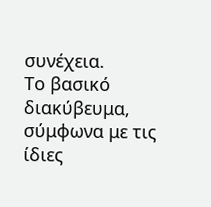συνέχεια.
Το βασικό διακύβευμα, σύμφωνα με τις ίδιες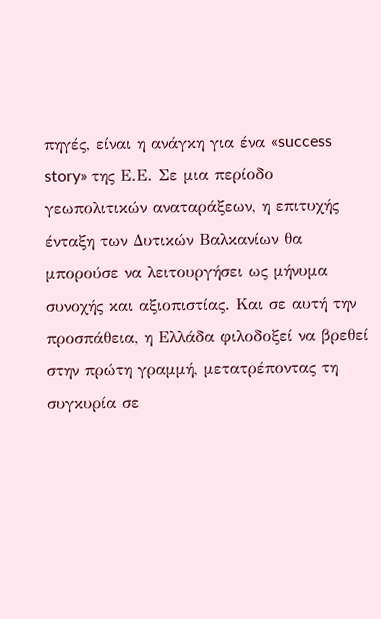πηγές, είναι η ανάγκη για ένα «success story» της Ε.Ε. Σε μια περίοδο γεωπολιτικών αναταράξεων, η επιτυχής ένταξη των Δυτικών Βαλκανίων θα μπορούσε να λειτουργήσει ως μήνυμα συνοχής και αξιοπιστίας. Και σε αυτή την προσπάθεια, η Ελλάδα φιλοδοξεί να βρεθεί στην πρώτη γραμμή, μετατρέποντας τη συγκυρία σε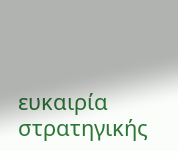ευκαιρία στρατηγικής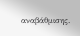αναβάθμισης.